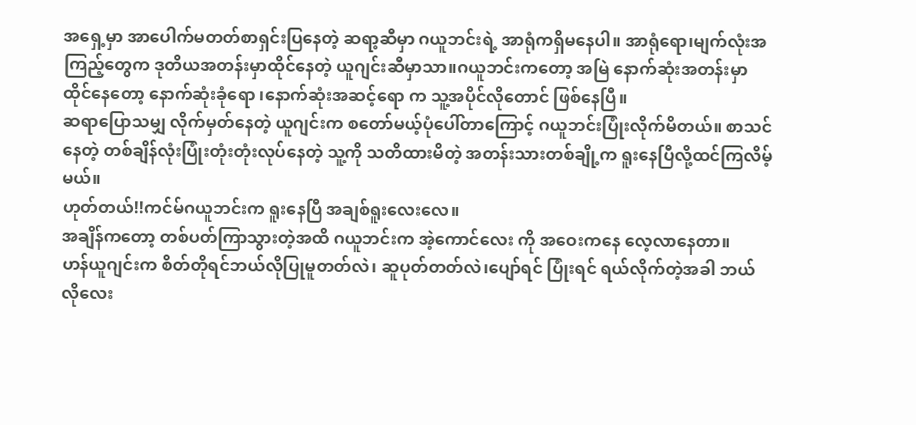အရှေ့မှာ အာပေါက်မတတ်စာရှင်းပြနေတဲ့ ဆရာ့ဆီမှာ ဂယူဘင်းရဲ့ အာရုံကရှိမနေပါ။ အာရုံရော၊မျက်လုံးအကြည့်တွေက ဒုတိယအတန်းမှာထိုင်နေတဲ့ ယူဂျင်းဆီမှာသာ။ဂယူဘင်းကတော့ အမြဲ နောက်ဆုံးအတန်းမှာထိုင်နေတော့ နောက်ဆုံးခုံရော ၊နောက်ဆုံးအဆင့်ရော က သူ့အပိုင်လိုတောင် ဖြစ်နေပြီ။
ဆရာပြောသမျှ လိုက်မှတ်နေတဲ့ ယူဂျင်းက စတော်မယ့်ပုံပေါ်တာကြောင့် ဂယူဘင်းပြုံးလိုက်မိတယ်။ စာသင်နေတဲ့ တစ်ချိန်လုံးပြုံးတုံးတုံးလုပ်နေတဲ့ သူ့ကို သတိထားမိတဲ့ အတန်းသားတစ်ချို့က ရူးနေပြီလို့ထင်ကြလိမ့်မယ်။
ဟုတ်တယ်!!ကင်မ်ဂယူဘင်းက ရူးနေပြီ အချစ်ရူးလေးလေ။
အချိန်ကတော့ တစ်ပတ်ကြာသွားတဲ့အထိ ဂယူဘင်းက အဲ့ကောင်လေး ကို အဝေးကနေ လေ့လာနေတာ။
ဟန်ယူဂျင်းက စိတ်တိုရင်ဘယ်လိုပြုမူတတ်လဲ၊ ဆူပုတ်တတ်လဲ၊ပျော်ရင် ပြုံးရင် ရယ်လိုက်တဲ့အခါ ဘယ်လိုလေး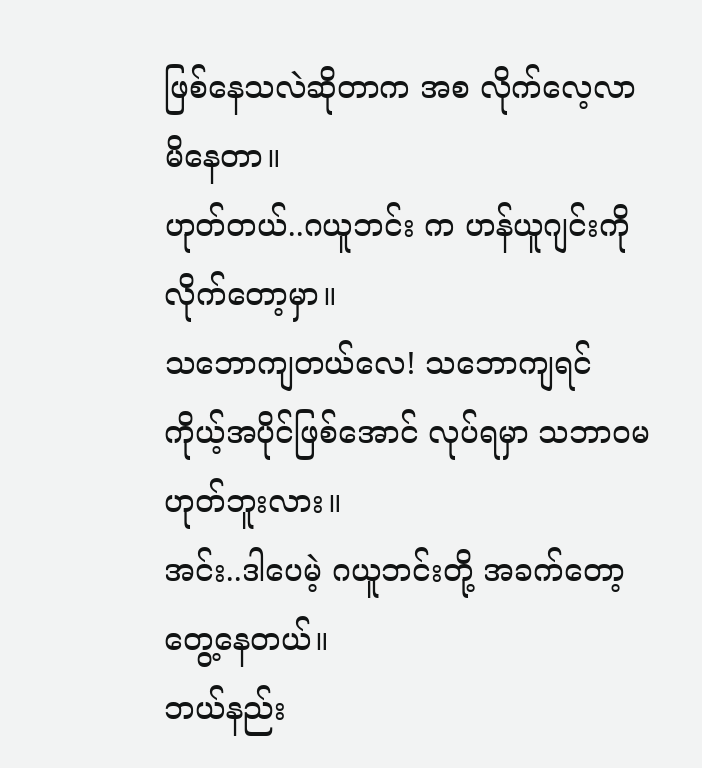ဖြစ်နေသလဲဆိုတာက အစ လိုက်လေ့လာမိနေတာ။
ဟုတ်တယ်..ဂယူဘင်း က ဟန်ယူဂျင်းကို လိုက်တော့မှာ။
သဘောကျတယ်လေ! သဘောကျရင် ကိုယ့်အပိုင်ဖြစ်အောင် လုပ်ရမှာ သဘာဝမဟုတ်ဘူးလား။
အင်း..ဒါပေမဲ့ ဂယူဘင်းတို့ အခက်တော့တွေ့နေတယ်။
ဘယ်နည်း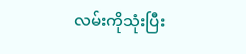လမ်းကိုသုံးပြီး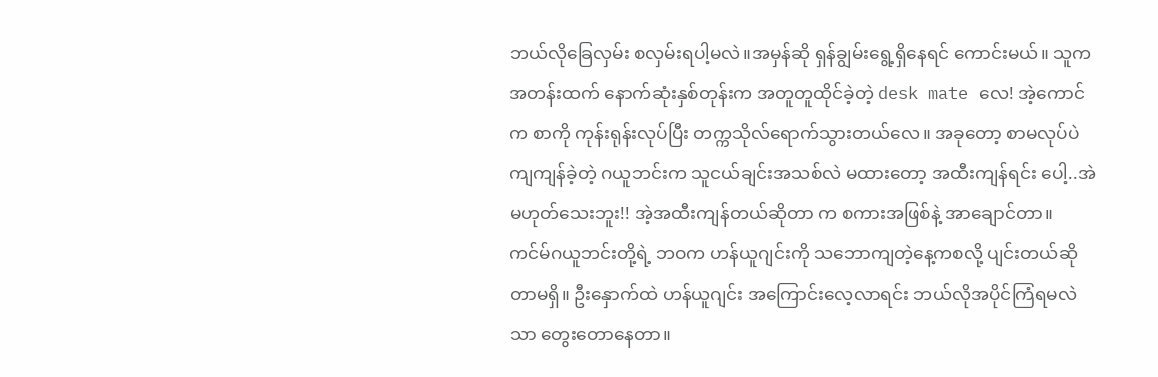ဘယ်လိုခြေလှမ်း စလှမ်းရပါ့မလဲ။အမှန်ဆို ရှန်ချွမ်းရွေ့ရှိနေရင် ကောင်းမယ်။ သူက အတန်းထက် နောက်ဆုံးနှစ်တုန်းက အတူတူထိုင်ခဲ့တဲ့ desk mate လေ! အဲ့ကောင်က စာကို ကုန်းရုန်းလုပ်ပြီး တက္ကသိုလ်ရောက်သွားတယ်လေ။ အခုတော့ စာမလုပ်ပဲ ကျကျန်ခဲ့တဲ့ ဂယူဘင်းက သူငယ်ချင်းအသစ်လဲ မထားတော့ အထီးကျန်ရင်း ပေါ့..အဲ မဟုတ်သေးဘူး!! အဲ့အထီးကျန်တယ်ဆိုတာ က စကားအဖြစ်နဲ့ အာချောင်တာ။
ကင်မ်ဂယူဘင်းတို့ရဲ့ ဘဝက ဟန်ယူဂျင်းကို သဘောကျတဲ့နေ့ကစလို့ ပျင်းတယ်ဆိုတာမရှိ။ ဦးနှောက်ထဲ ဟန်ယူဂျင်း အကြောင်းလေ့လာရင်း ဘယ်လိုအပိုင်ကြံရမလဲသာ တွေးတောနေတာ။